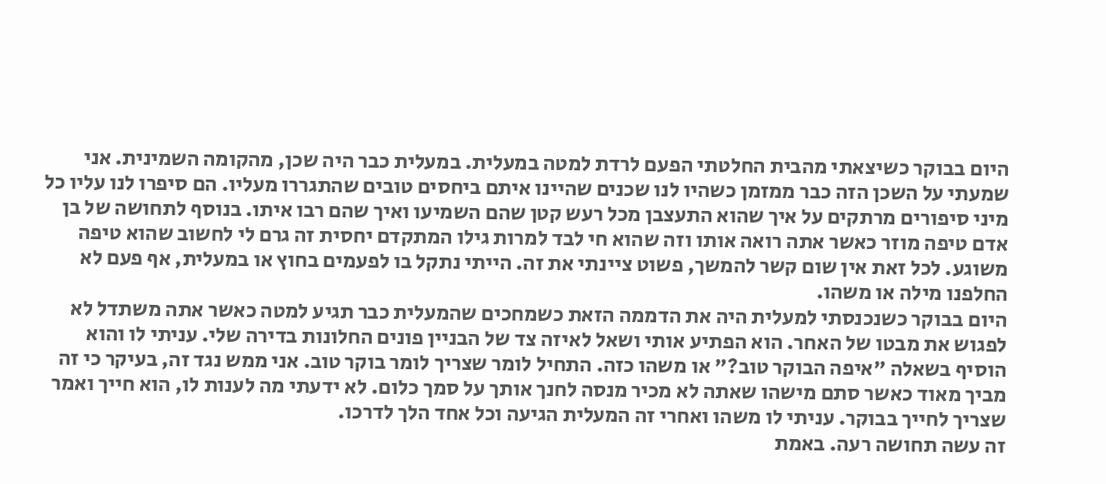היום בבוקר כשיצאתי מהבית החלטתי הפעם לרדת למטה במעלית. במעלית כבר היה שכן, מהקומה השמינית. אני שמעתי על השכן הזה כבר ממזמן כשהיו לנו שכנים שהיינו איתם ביחסים טובים שהתגררו מעליו. הם סיפרו לנו עליו כל מיני סיפורים מרתקים על איך שהוא התעצבן מכל רעש קטן שהם השמיעו ואיך שהם רבו איתו. בנוסף לתחושה של בן אדם טיפה מוזר כאשר אתה רואה אותו וזה שהוא חי לבד למרות גילו המתקדם יחסית זה גרם לי לחשוב שהוא טיפה משוגע. לכל זאת אין שום קשר להמשך, פשוט ציינתי את זה. הייתי נתקל בו לפעמים בחוץ או במעלית, אף פעם לא החלפנו מילה או משהו.
היום בבוקר כשנכנסתי למעלית היה את הדממה הזאת כשמחכים שהמעלית כבר תגיע למטה כאשר אתה משתדל לא לפגוש את מבטו של האחר. הוא הפתיע אותי ושאל לאיזה צד של הבניין פונים החלונות בדירה שלי. עניתי לו והוא הוסיף בשאלה "איפה הבוקר טוב?" או משהו כזה. התחיל לומר שצריך לומר בוקר טוב. אני ממש נגד זה, בעיקר כי זה מביך מאוד כאשר סתם מישהו שאתה לא מכיר מנסה לחנך אותך על סמך כלום. לא ידעתי מה לענות לו, הוא חייך ואמר שצריך לחייך בבוקר. עניתי לו משהו ואחרי זה המעלית הגיעה וכל אחד הלך לדרכו.
זה עשה תחושה רעה. באמת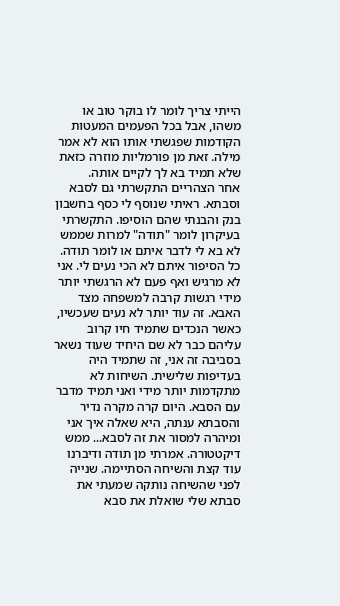הייתי צריך לומר לו בוקר טוב או משהו, אבל בכל הפעמים המעטות הקודמות שפגשתי אותו הוא לא אמר מילה. זאת מן פורמליות מוזרה כזאת שלא תמיד בא לך לקיים אותה.
אחר הצהריים התקשרתי גם לסבא וסבתא. ראיתי שנוסף לי כסף בחשבון בנק והבנתי שהם הוסיפו. התקשרתי בעיקרון לומר "תודה" למרות שממש לא בא לי לדבר איתם או לומר תודה. כל הסיפור איתם לא הכי נעים לי. אני לא מרגיש ואף פעם לא הרגשתי יותר מידי רגשות קרבה למשפחה מצד האבא. זה עוד יותר לא נעים שעכשיו, כאשר הנכדים שתמיד חיו קרוב עליהם כבר לא שם היחיד שעוד נשאר בסביבה זה אני, זה שתמיד היה בעדיפות שלישית. השיחות לא מתקדמות יותר מידי ואני תמיד מדבר עם הסבא. היום קרה מקרה נדיר והסבתא ענתה, היא שאלה איך אני ומיהרה למסור את זה לסבא... ממש דיקטטורה. אמרתי מן תודה ודיברנו עוד קצת והשיחה הסתיימה. שנייה לפני שהשיחה נותקה שמעתי את סבתא שלי שואלת את סבא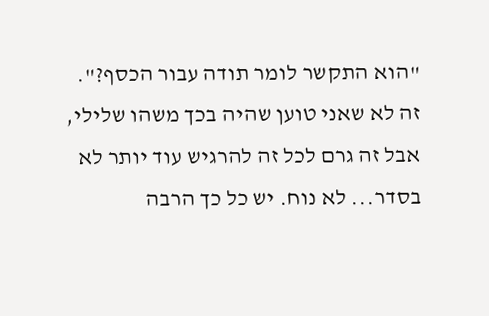"הוא התקשר לומר תודה עבור הכסף?".
זה לא שאני טוען שהיה בכך משהו שלילי, אבל זה גרם לכל זה להרגיש עוד יותר לא בסדר... לא נוח. יש כל כך הרבה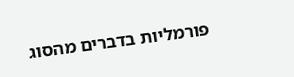פורמליות בדברים מהסוג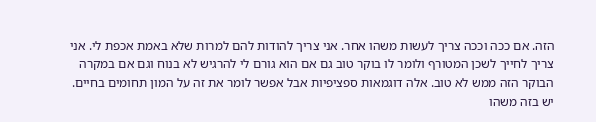הזה. אם ככה וככה צריך לעשות משהו אחר. אני צריך להודות להם למרות שלא באמת אכפת לי. אני צריך לחייך לשכן המטורף ולומר לו בוקר טוב גם אם הוא גורם לי להרגיש לא בנוח וגם אם במקרה הבוקר הזה ממש לא טוב. אלה דוגמאות ספציפיות אבל אפשר לומר את זה על המון תחומים בחיים. יש בזה משהו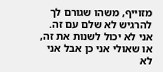מזוייף, משהו שגורם לך להרגיש לא שלם עם זה. אני לא יכול לשנות את זה, או שאולי אני כן אבל אני לא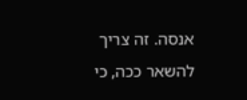אנסה. זה צריך להשאר ככה, כי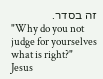זה בסדר.
"Why do you not judge for yourselves what is right?"
Jesus